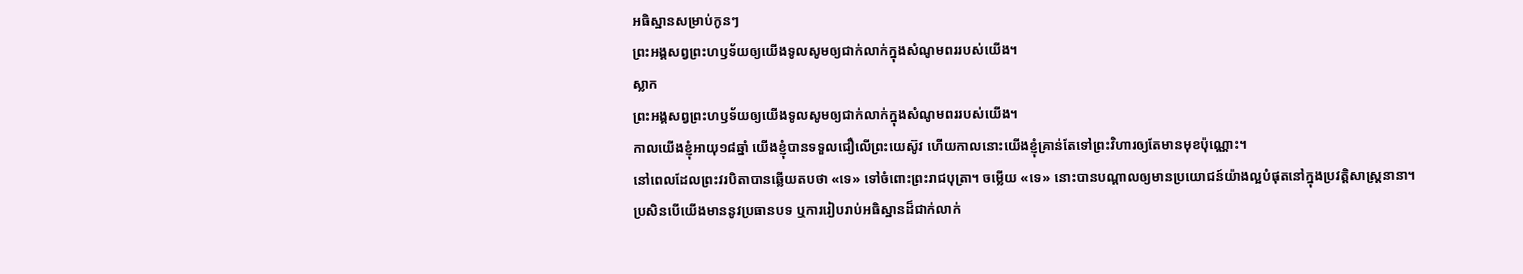អធិស្ឋានសម្រាប់កូនៗ
ព្រះអង្គសព្វព្រះហឫទ័យឲ្យយើងទូលសូមឲ្យជាក់លាក់ក្នុងសំណូមពររបស់យើង។
ស្លាក
ព្រះអង្គសព្វព្រះហឫទ័យឲ្យយើងទូលសូមឲ្យជាក់លាក់ក្នុងសំណូមពររបស់យើង។
កាលយើងខ្ញុំអាយុ១៨ឆ្នាំ យើងខ្ញុំបានទទួលជឿលើព្រះយេស៊ូវ ហើយកាលនោះយើងខ្ញុំគ្រាន់តែទៅព្រះវិហារឲ្យតែមានមុខប៉ុណ្ណោះ។
នៅពេលដែលព្រះវរបិតាបានឆ្លើយតបថា «ទេ» ទៅចំពោះព្រះរាជបុត្រា។ ចម្លើយ «ទេ» នោះបានបណ្ដាលឲ្យមានប្រយោជន៍យ៉ាងល្អបំផុតនៅក្នុងប្រវត្តិសាស្ត្រនានា។
ប្រសិនបើយើងមាននូវប្រធានបទ ឬការរៀបរាប់អធិស្ឋានដ៏ជាក់លាក់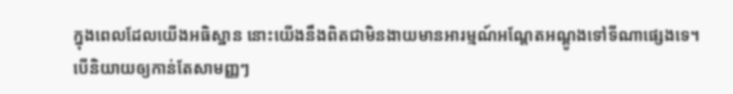ក្នុងពេលដែលយើងអធិស្ឋាន នោះយើងនឹងពិតជាមិនងាយមានអារម្មណ៍អណ្ដែតអណ្ដូងទៅទីណាផ្សេងទេ។
បើនិយាយឲ្យកាន់តែសាមញ្ញៗ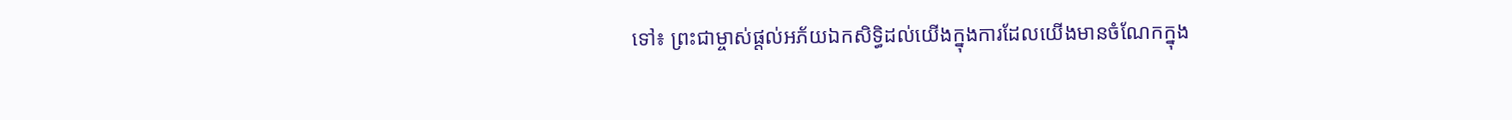ទៅ៖ ព្រះជាម្ចាស់ផ្ដល់អភ័យឯកសិទ្ធិដល់យើងក្នុងការដែលយើងមានចំណែកក្នុង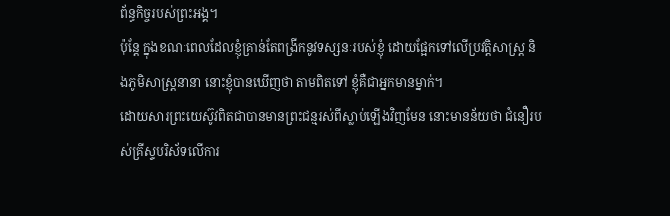ព័ន្ធកិច្ចរបស់ព្រះអង្គ។
ប៉ុន្តែ ក្នុងខណៈពេលដែលខ្ញុំគ្រាន់តែពង្រីកនូវទស្សនៈរបស់ខ្ញុំ ដោយផ្អែកទៅលើប្រវត្តិសាស្ត្រ និងភូមិសាស្ត្រនានា នោះខ្ញុំបានឃើញថា តាមពិតទៅ ខ្ញុំគឺជាអ្នកមានម្នាក់។
ដោយសារព្រះយេស៊ូវពិតជាបានមានព្រះជន្មរស់ពីស្លាប់ឡើងវិញមែន នោះមានន័យថា ជំនឿរបស់គ្រីស្ទបរិស័ទលើការ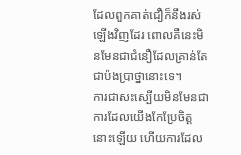ដែលពួកគាត់ជឿក៏នឹងរស់ឡើងវិញដែរ ពោលគឺនេះមិនមែនជាជំនឿដែលគ្រាន់តែជាប៉ងប្រាថ្នានោះទេ។
ការជាសះស្បើយមិនមែនជាការដែលយើងកែប្រែចិត្តនោះឡើយ ហើយការដែល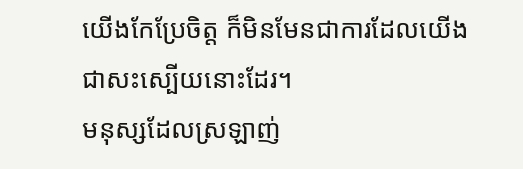យើងកែប្រែចិត្ត ក៏មិនមែនជាការដែលយើងជាសះស្បើយនោះដែរ។
មនុស្សដែលស្រឡាញ់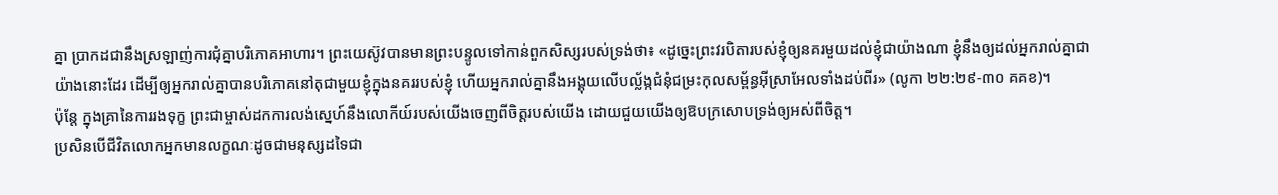គ្នា ប្រាកដជានឹងស្រឡាញ់ការជុំគ្នាបរិភោគអាហារ។ ព្រះយេស៊ូវបានមានព្រះបន្ទូលទៅកាន់ពួកសិស្សរបស់ទ្រង់ថា៖ «ដូច្នេះព្រះវរបិតារបស់ខ្ញុំឲ្យនគរមួយដល់ខ្ញុំជាយ៉ាងណា ខ្ញុំនឹងឲ្យដល់អ្នករាល់គ្នាជាយ៉ាងនោះដែរ ដើម្បីឲ្យអ្នករាល់គ្នាបានបរិភោគនៅតុជាមួយខ្ញុំក្នុងនគររបស់ខ្ញុំ ហើយអ្នករាល់គ្នានឹងអង្គុយលើបល្ល័ង្កជំនុំជម្រះកុលសម្ព័ន្ធអ៊ីស្រាអែលទាំងដប់ពីរ» (លូកា ២២:២៩-៣០ គគខ)។
ប៉ុន្តែ ក្នុងគ្រានៃការរងទុក្ខ ព្រះជាម្ចាស់ដកការលង់ស្នេហ៍នឹងលោកីយ៍របស់យើងចេញពីចិត្តរបស់យើង ដោយជួយយើងឲ្យឱបក្រសោបទ្រង់ឲ្យអស់ពីចិត្ត។
ប្រសិនបើជីវិតលោកអ្នកមានលក្ខណៈដូចជាមនុស្សដទៃជា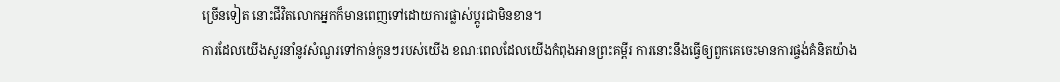ច្រើនទៀត នោះជីវិតលោកអ្នកក៏មានពេញទៅដោយការផ្លាស់ប្ដូរជាមិនខាន។
ការដែលយើងសួរនាំនូវសំណួរទៅកាន់កូនៗរបស់យើង ខណៈពេលដែលយើងកំពុងអានព្រះគម្ពីរ ការនោះនឹងធ្វើឲ្យពួកគេចេះមានការផ្ចង់គំនិតយ៉ាង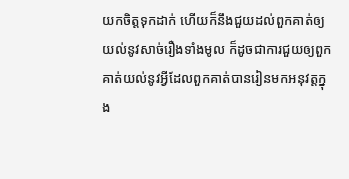យកចិត្តទុកដាក់ ហើយក៏នឹងជួយដល់ពួកគាត់ឲ្យយល់នូវសាច់រឿងទាំងមូល ក៏ដូចជាការជួយឲ្យពួកគាត់យល់នូវអ្វីដែលពួកគាត់បានរៀនមកអនុវត្តក្នុង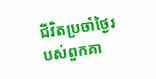ជីវិតប្រចាំថ្ងៃរបស់ពួកគា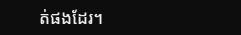ត់ផងដែរ។